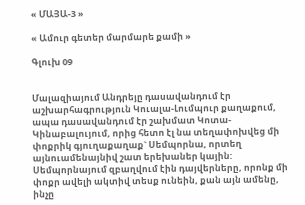« ՄԱՅԱ-3 »

« Ամուր գետեր մարմարե քամի »

Գլուխ 09


Մալազիայում Անդրեյը դասավանդում էր աշխարհագրություն Կուալա-Լումպուր քաղաքում, ապա դասավանդում էր շախմատ Կոտա-Կինաբալույում, որից հետո էլ նա տեղափոխվեց մի փոքրիկ գյուղաքաղաք` Սեմպորնա, որտեղ այնուամենայնիվ շատ երեխաներ կային: Սեմպորնայում զբաղվում էին դայվերները, որոնք մի փոքր ավելի ակտիվ տեսք ունեին, քան այն ամենը, ինչը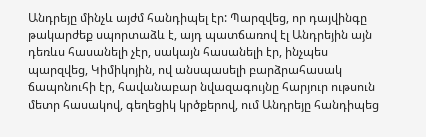Անդրեյը մինչև այժմ հանդիպել էր: Պարզվեց, որ դայվինգը թակարժեք սպորտաձև է, այդ պատճառով էլ Անդրեյին այն դեռևս հասանելի չէր, սակայն հասանելի էր, ինչպես պարզվեց, Կիմիկոյին, ով անսպասելի բարձրահասակ ճապոնուհի էր, հավանաբար նվազագույնը հարյուր ութսուն մետր հասակով, գեղեցիկ կրծքերով, ում Անդրեյը հանդիպեց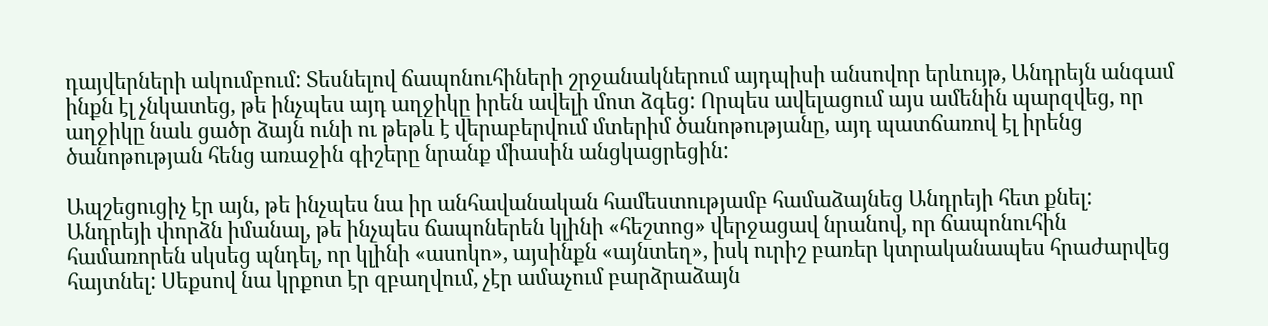դայվերների ակումբում: Տեսնելով ճապոնուհիների շրջանակներում այդպիսի անսովոր երևույթ, Անդրեյն անգամ ինքն էլ չնկատեց, թե ինչպես այդ աղջիկը իրեն ավելի մոտ ձգեց: Որպես ավելացում այս ամենին պարզվեց, որ աղջիկը նաև ցածր ձայն ունի ու թեթև է վերաբերվում մտերիմ ծանոթությանը, այդ պատճառով էլ իրենց ծանոթության հենց առաջին գիշերը նրանք միասին անցկացրեցին:

Ապշեցուցիչ էր այն, թե ինչպես նա իր անհավանական համեստությամբ համաձայնեց Անդրեյի հետ քնել: Անդրեյի փորձն իմանալ, թե ինչպես ճապոներեն կլինի «հեշտոց» վերջացավ նրանով, որ ճապոնուհին համառորեն սկսեց պնդել, որ կլինի «ասոկո», այսինքն «այնտեղ», իսկ ուրիշ բառեր կտրականապես հրաժարվեց հայտնել: Սեքսով նա կրքոտ էր զբաղվում, չէր ամաչում բարձրաձայն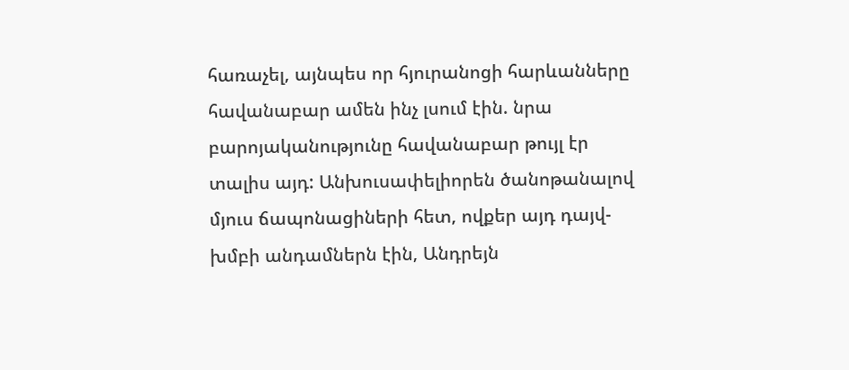հառաչել, այնպես որ հյուրանոցի հարևանները հավանաբար ամեն ինչ լսում էին. նրա բարոյականությունը հավանաբար թույլ էր տալիս այդ: Անխուսափելիորեն ծանոթանալով մյուս ճապոնացիների հետ, ովքեր այդ դայվ-խմբի անդամներն էին, Անդրեյն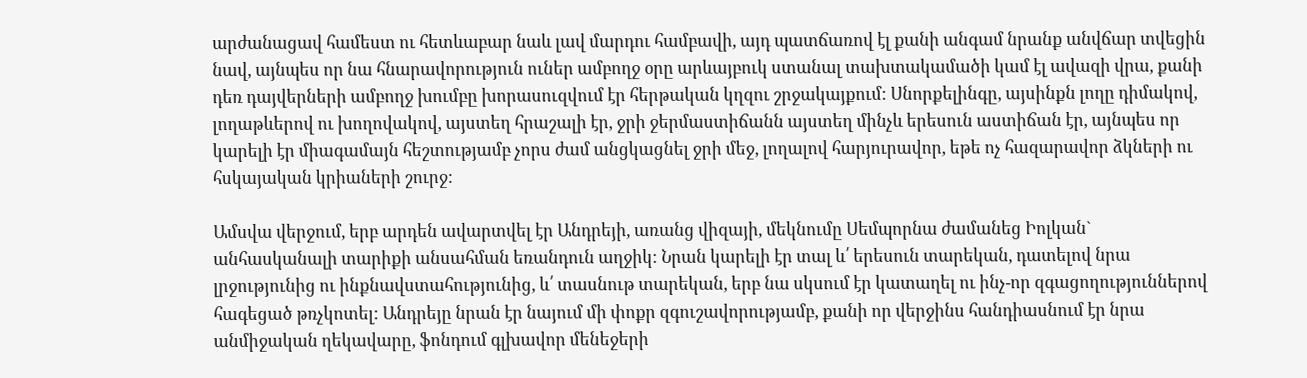արժանացավ համեստ ու հետևաբար նաև լավ մարդու համբավի, այդ պատճառով էլ քանի անգամ նրանք անվճար տվեցին նավ, այնպես որ նա հնարավորություն ուներ ամբողջ օրը արևայբուկ ստանալ տախտակամածի կամ էլ ավազի վրա, քանի դեռ դայվերների ամբողջ խումբը խորասուզվում էր հերթական կղզու շրջակայքում: Սնորքելինգը, այսինքն լողը դիմակով, լողաթևերով ու խողովակով, այստեղ հրաշալի էր, ջրի ջերմաստիճանն այստեղ մինչև երեսուն աստիճան էր, այնպես որ կարելի էր միագամայն հեշտությամբ չորս ժամ անցկացնել ջրի մեջ, լողալով հարյուրավոր, եթե ոչ հազարավոր ձկների ու հսկայական կրիաների շուրջ:

Ամսվա վերջում, երբ արդեն ավարտվել էր Անդրեյի, առանց վիզայի, մեկնումը Սեմպորնա ժամանեց Իոլկան` անհասկանալի տարիքի անսահման եռանդուն աղջիկ: Նրան կարելի էր տալ և՛ երեսուն տարեկան, դատելով նրա լրջությունից ու ինքնավստահությունից, և՛ տասնութ տարեկան, երբ նա սկսում էր կատաղել ու ինչ-որ զգացողություններով հագեցած թռչկոտել: Անդրեյը նրան էր նայում մի փոքր զգուշավորությամբ, քանի որ վերջինս հանդիասնում էր նրա անմիջական ղեկավարը, ֆոնդում գլխավոր մենեջերի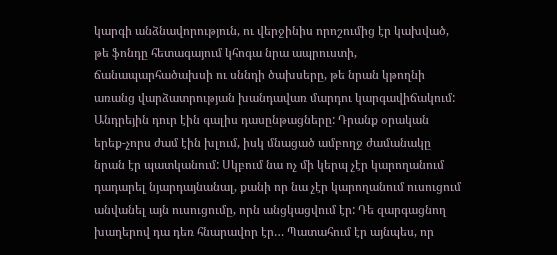կարգի անձնավորություն, ու վերջինիս որոշումից էր կախված, թե ֆոնդը հետագայում կհոգա նրա ապրուստի, ճանապարհածախսի ու սննդի ծախսերը, թե նրան կթողնի առանց վարձատրության խանդավառ մարդու կարգավիճակում: Անդրեյին դուր էին գալիս դասընթացները: Դրանք օրական երեք-չորս ժամ էին խլում, իսկ մնացած ամբողջ ժամանակը նրան էր պատկանում: Սկբում նա ոչ մի կերպ չէր կարողանում դադարել նյարդայնանալ, քանի որ նա չէր կարողանում ուսուցում անվանել այն ուսուցումը, որն անցկացվում էր: Դե զարգացնող խաղերով դա դեռ հնարավոր էր… Պատահում էր այնպես, որ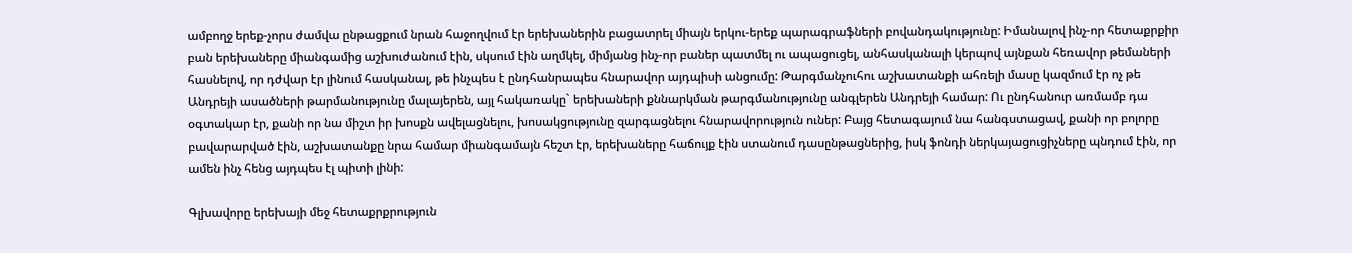ամբողջ երեք-չորս ժամվա ընթացքում նրան հաջողվում էր երեխաներին բացատրել միայն երկու-երեք պարագրաֆների բովանդակությունը: Իմանալով ինչ-որ հետաքրքիր բան երեխաները միանգամից աշխուժանում էին, սկսում էին աղմկել, միմյանց ինչ-որ բաներ պատմել ու ապացուցել, անհասկանալի կերպով այնքան հեռավոր թեմաների հասնելով, որ դժվար էր լինում հասկանալ, թե ինչպես է ընդհանրապես հնարավոր այդպիսի անցումը: Թարգմանչուհու աշխատանքի ահռելի մասը կազմում էր ոչ թե Անդրեյի ասածների թարմանությունը մալայերեն, այլ հակառակը` երեխաների քննարկման թարգմանությունը անգլերեն Անդրեյի համար: Ու ընդհանուր առմամբ դա օգտակար էր, քանի որ նա միշտ իր խոսքն ավելացնելու, խոսակցությունը զարգացնելու հնարավորություն ուներ: Բայց հետագայում նա հանգստացավ, քանի որ բոլորը բավարարված էին, աշխատանքը նրա համար միանգամայն հեշտ էր, երեխաները հաճույք էին ստանում դասընթացներից, իսկ ֆոնդի ներկայացուցիչները պնդում էին, որ ամեն ինչ հենց այդպես էլ պիտի լինի:

Գլխավորը երեխայի մեջ հետաքրքրություն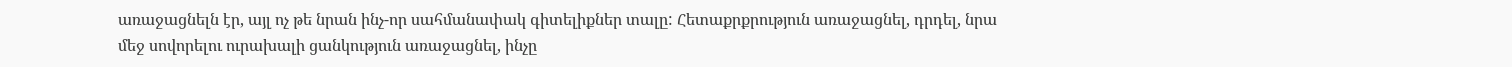առաջացնելն էր, այլ ոչ թե նրան ինչ-որ սահմանափակ գիտելիքներ տալը: Հետաքրքրություն առաջացնել, դրդել, նրա մեջ սովորելու ուրախալի ցանկություն առաջացնել, ինչը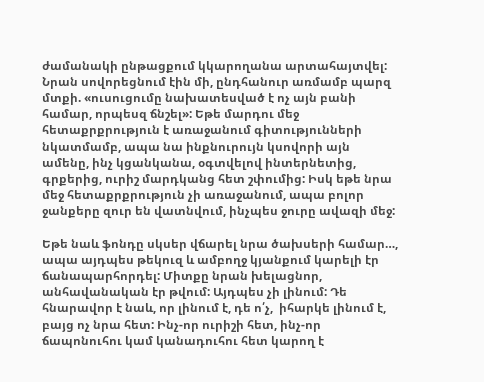ժամանակի ընթացքում կկարողանա արտահայտվել: Նրան սովորեցնում էին մի, ընդհանուր առմամբ պարզ մտքի. «ուսուցումը նախատեսված է ոչ այն բանի համար, որպեսզ ճնշել»: Եթե մարդու մեջ հետաքրքրություն է առաջանում գիտությունների նկատմամբ, ապա նա ինքնուրույն կսովորի այն ամենը, ինչ կցանկանա, օգտվելով ինտերնետից, գրքերից, ուրիշ մարդկանց հետ շփումից: Իսկ եթե նրա մեջ հետաքրքրություն չի առաջանում, ապա բոլոր ջանքերը զուր են վատնվում, ինչպես ջուրը ավազի մեջ:

Եթե նաև ֆոնդը սկսեր վճարել նրա ծախսերի համար…, ապա այդպես թեկուզ և ամբողջ կյանքում կարելի էր ճանապարհորդել: Միտքը նրան խելացնոր, անհավանական էր թվում: Այդպես չի լինում: Դե հնարավոր է նաև, որ լինում է, դե ո՛չ,  իհարկե լինում է, բայց ոչ նրա հետ: Ինչ-որ ուրիշի հետ, ինչ-որ ճապոնուհու կամ կանադուհու հետ կարող է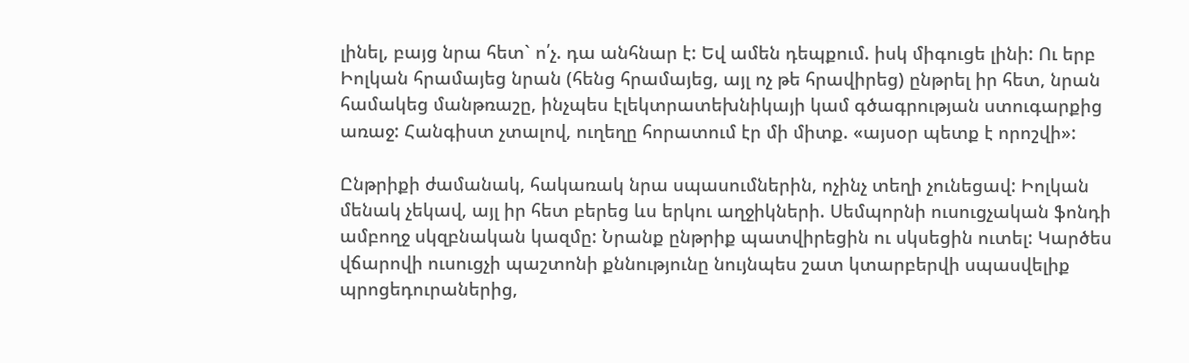լինել, բայց նրա հետ` ո՛չ. դա անհնար է: Եվ ամեն դեպքում. իսկ միգուցե լինի: Ու երբ Իոլկան հրամայեց նրան (հենց հրամայեց, այլ ոչ թե հրավիրեց) ընթրել իր հետ, նրան համակեց մանթռաշը, ինչպես էլեկտրատեխնիկայի կամ գծագրության ստուգարքից առաջ: Հանգիստ չտալով, ուղեղը հորատում էր մի միտք. «այսօր պետք է որոշվի»:

Ընթրիքի ժամանակ, հակառակ նրա սպասումներին, ոչինչ տեղի չունեցավ: Իոլկան մենակ չեկավ, այլ իր հետ բերեց ևս երկու աղջիկների. Սեմպորնի ուսուցչական ֆոնդի ամբողջ սկզբնական կազմը: Նրանք ընթրիք պատվիրեցին ու սկսեցին ուտել: Կարծես վճարովի ուսուցչի պաշտոնի քննությունը նույնպես շատ կտարբերվի սպասվելիք պրոցեդուրաներից,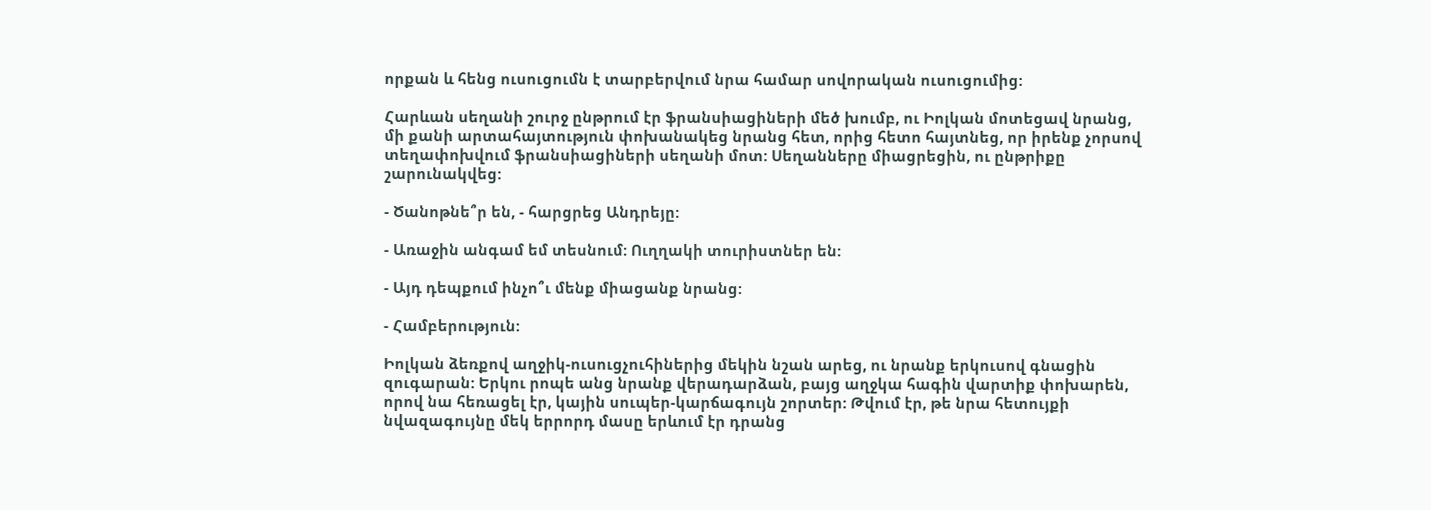որքան և հենց ուսուցումն է տարբերվում նրա համար սովորական ուսուցումից:

Հարևան սեղանի շուրջ ընթրում էր ֆրանսիացիների մեծ խումբ, ու Իոլկան մոտեցավ նրանց, մի քանի արտահայտություն փոխանակեց նրանց հետ, որից հետո հայտնեց, որ իրենք չորսով տեղափոխվում ֆրանսիացիների սեղանի մոտ: Սեղանները միացրեցին, ու ընթրիքը շարունակվեց:

- Ծանոթնե՞ր են, - հարցրեց Անդրեյը:

- Առաջին անգամ եմ տեսնում: Ուղղակի տուրիստներ են:

- Այդ դեպքում ինչո՞ւ մենք միացանք նրանց:

- Համբերություն:

Իոլկան ձեռքով աղջիկ-ուսուցչուհիներից մեկին նշան արեց, ու նրանք երկուսով գնացին զուգարան: Երկու րոպե անց նրանք վերադարձան, բայց աղջկա հագին վարտիք փոխարեն, որով նա հեռացել էր, կային սուպեր-կարճագույն շորտեր: Թվում էր, թե նրա հետույքի նվազագույնը մեկ երրորդ մասը երևում էր դրանց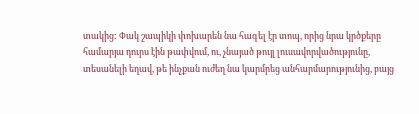տակից: Փակ շապիկի փոխարեն նա հագել էր տոպ, որից նրա կրծքերը համարյա դուրս էին թափվում, ու, չնայած թույլ լուսավորվածությունը, տեսանելի եղավ, թե ինչքան ուժեղ նա կարմրեց անհարմարությունից, բայց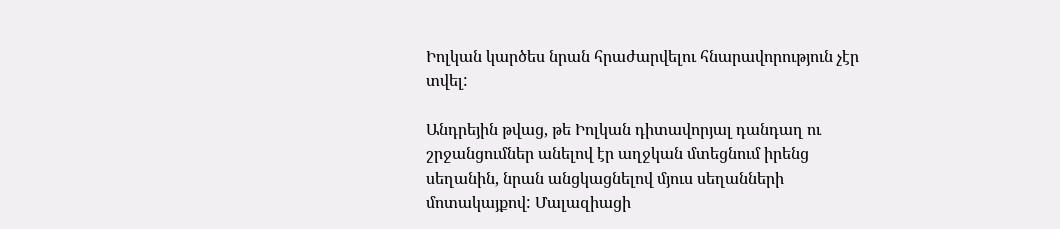Իոլկան կարծես նրան հրաժարվելու հնարավորություն չէր տվել:

Անդրեյին թվաց, թե Իոլկան դիտավորյալ դանդաղ ու շրջանցումներ անելով էր աղջկան մտեցնում իրենց սեղանին, նրան անցկացնելով մյուս սեղանների մոտակայքով: Մալազիացի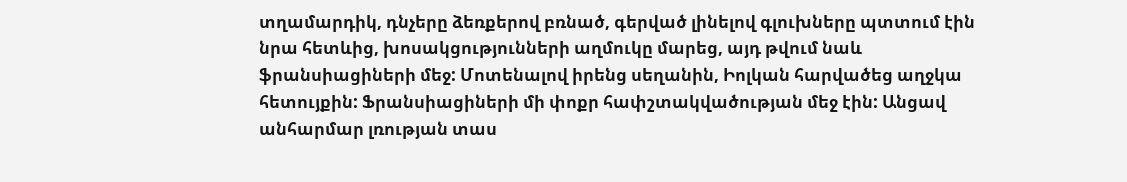տղամարդիկ, դնչերը ձեռքերով բռնած, գերված լինելով գլուխները պտտում էին նրա հետևից, խոսակցությունների աղմուկը մարեց, այդ թվում նաև ֆրանսիացիների մեջ: Մոտենալով իրենց սեղանին, Իոլկան հարվածեց աղջկա հետույքին: Ֆրանսիացիների մի փոքր հափշտակվածության մեջ էին: Անցավ անհարմար լռության տաս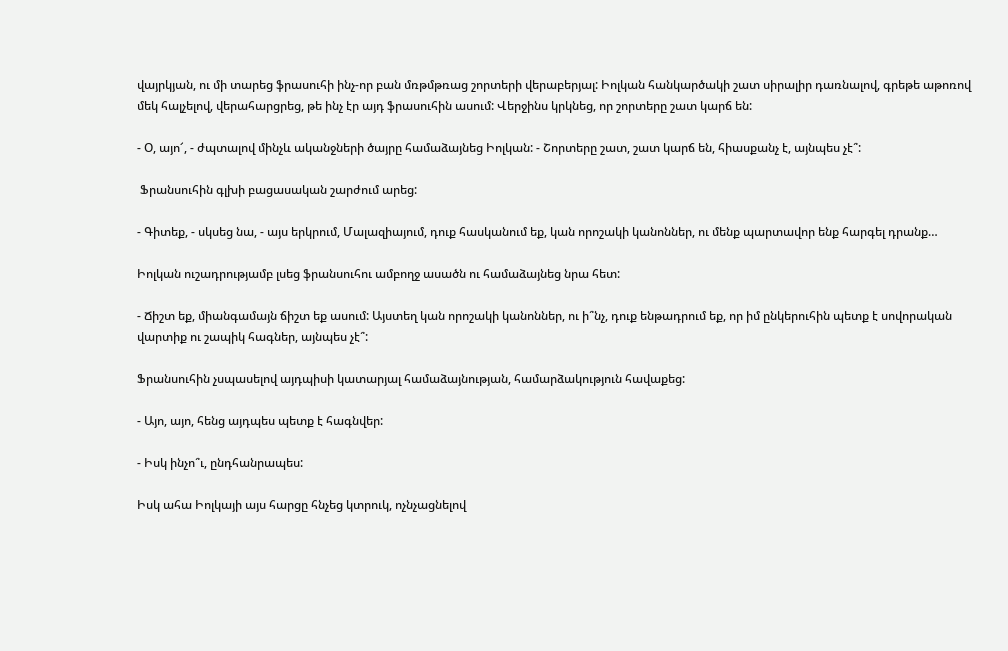վայրկյան, ու մի տարեց ֆրասուհի ինչ-որ բան մռթմթռաց շորտերի վերաբերյալ: Իոլկան հանկարծակի շատ սիրալիր դառնալով, գրեթե աթոռով մեկ հալչելով, վերահարցրեց, թե ինչ էր այդ ֆրասուհին ասում: Վերջինս կրկնեց, որ շորտերը շատ կարճ են:

- Օ, այո՜, - ժպտալով մինչև ականջների ծայրը համաձայնեց Իոլկան: - Շորտերը շատ, շատ կարճ են, հիասքանչ է, այնպես չէ՞:

 Ֆրանսուհին գլխի բացասական շարժում արեց:

- Գիտեք, - սկսեց նա, - այս երկրում, Մալազիայում, դուք հասկանում եք, կան որոշակի կանոններ, ու մենք պարտավոր ենք հարգել դրանք…

Իոլկան ուշադրությամբ լսեց ֆրանսուհու ամբողջ ասածն ու համաձայնեց նրա հետ:

- Ճիշտ եք, միանգամայն ճիշտ եք ասում: Այստեղ կան որոշակի կանոններ, ու ի՞նչ, դուք ենթադրում եք, որ իմ ընկերուհին պետք է սովորական վարտիք ու շապիկ հագներ, այնպես չէ՞:

Ֆրանսուհին չսպասելով այդպիսի կատարյալ համաձայնության, համարձակություն հավաքեց:

- Այո, այո, հենց այդպես պետք է հագնվեր:

- Իսկ ինչո՞ւ, ընդհանրապես:

Իսկ ահա Իոլկայի այս հարցը հնչեց կտրուկ, ոչնչացնելով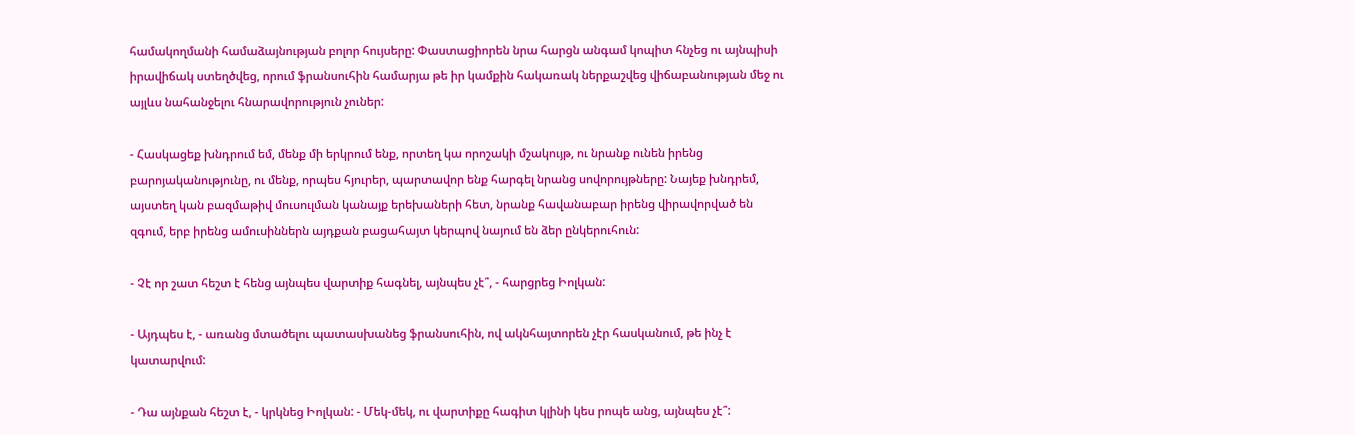համակողմանի համաձայնության բոլոր հույսերը: Փաստացիորեն նրա հարցն անգամ կոպիտ հնչեց ու այնպիսի իրավիճակ ստեղծվեց, որում ֆրանսուհին համարյա թե իր կամքին հակառակ ներքաշվեց վիճաբանության մեջ ու այլևս նահանջելու հնարավորություն չուներ:

- Հասկացեք խնդրում եմ, մենք մի երկրում ենք, որտեղ կա որոշակի մշակույթ, ու նրանք ունեն իրենց բարոյականությունը, ու մենք, որպես հյուրեր, պարտավոր ենք հարգել նրանց սովորույթները: Նայեք խնդրեմ, այստեղ կան բազմաթիվ մուսուլման կանայք երեխաների հետ, նրանք հավանաբար իրենց վիրավորված են զգում, երբ իրենց ամուսիններն այդքան բացահայտ կերպով նայում են ձեր ընկերուհուն:

- Չէ որ շատ հեշտ է հենց այնպես վարտիք հագնել, այնպես չէ՞, - հարցրեց Իոլկան:

- Այդպես է, - առանց մտածելու պատասխանեց ֆրանսուհին, ով ակնհայտորեն չէր հասկանում, թե ինչ է կատարվում:

- Դա այնքան հեշտ է, - կրկնեց Իոլկան: - Մեկ-մեկ, ու վարտիքը հագիտ կլինի կես րոպե անց, այնպես չէ՞: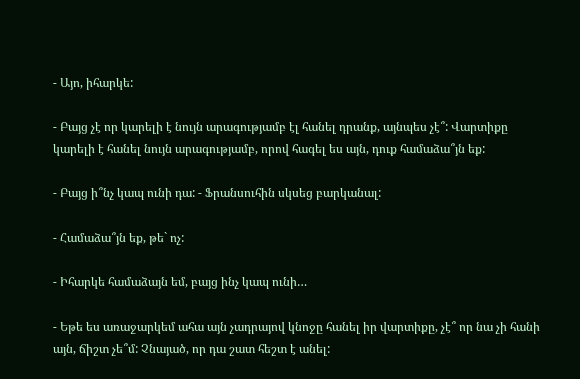- Այո, իհարկե:

- Բայց չէ որ կարելի է նույն արագությամբ էլ հանել դրանք, այնպես չէ՞: Վարտիքը կարելի է հանել նույն արագությամբ, որով հագել ես այն, դուք համաձա՞յն եք:

- Բայց ի՞նչ կապ ունի դա: - Ֆրանսուհին սկսեց բարկանալ:

- Համաձա՞յն եք, թե` ոչ:

- Իհարկե համաձայն եմ, բայց ինչ կապ ունի…

- Եթե ես առաջարկեմ ահա այն չադրայով կնոջը հանել իր վարտիքը, չէ՞ որ նա չի հանի այն, ճիշտ չե՞մ: Չնայած, որ դա շատ հեշտ է անել: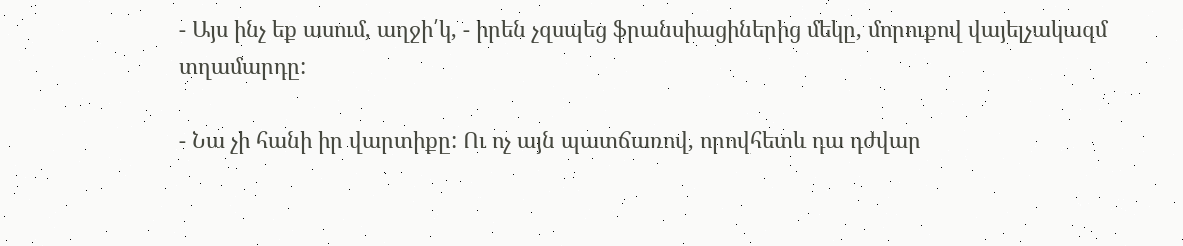- Այս ինչ եք ասում, աղջի՛կ, - իրեն չզսպեց ֆրանսիացիներից մեկը, մորուքով վայելչակազմ տղամարդը:

- Նա չի հանի իր վարտիքը: Ու ոչ այն պատճառով, որովհետև դա դժվար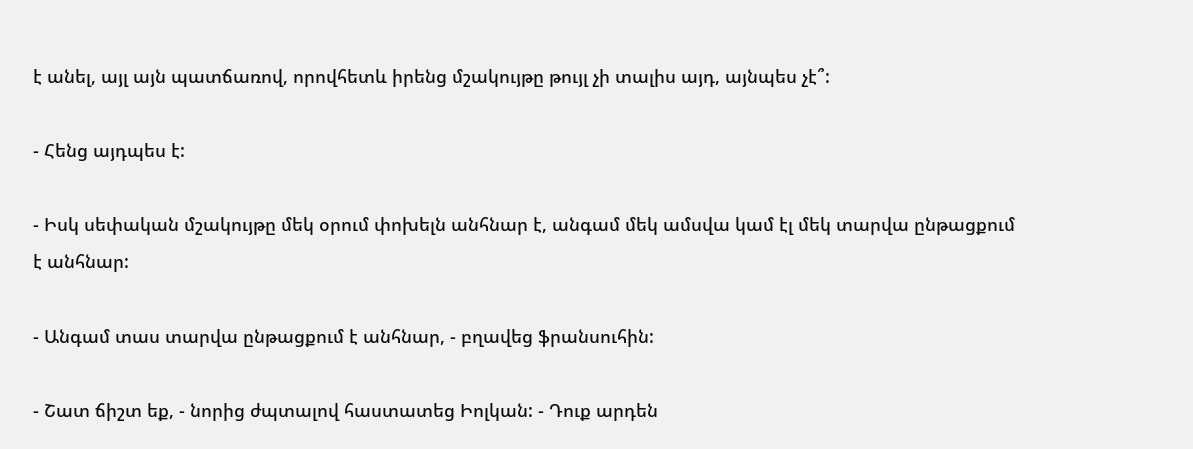է անել, այլ այն պատճառով, որովհետև իրենց մշակույթը թույլ չի տալիս այդ, այնպես չէ՞:

- Հենց այդպես է:

- Իսկ սեփական մշակույթը մեկ օրում փոխելն անհնար է, անգամ մեկ ամսվա կամ էլ մեկ տարվա ընթացքում է անհնար:

- Անգամ տաս տարվա ընթացքում է անհնար, - բղավեց ֆրանսուհին:

- Շատ ճիշտ եք, - նորից ժպտալով հաստատեց Իոլկան: - Դուք արդեն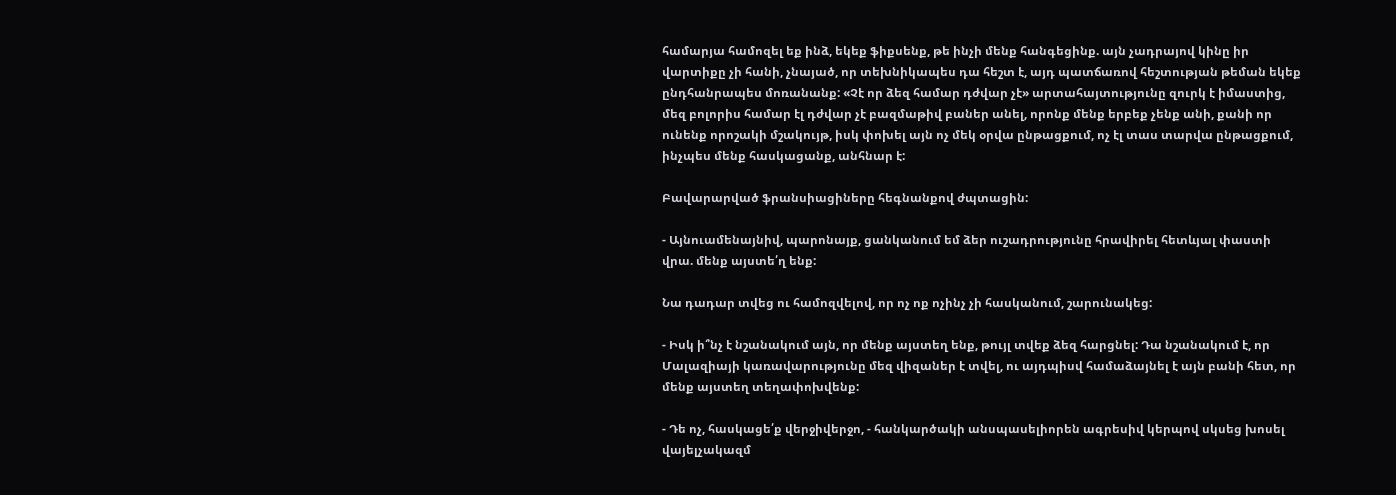համարյա համոզել եք ինձ, եկեք ֆիքսենք, թե ինչի մենք հանգեցինք. այն չադրայով կինը իր վարտիքը չի հանի, չնայած, որ տեխնիկապես դա հեշտ է, այդ պատճառով հեշտության թեման եկեք ընդհանրապես մոռանանք: «Չէ որ ձեզ համար դժվար չէ» արտահայտությունը զուրկ է իմաստից, մեզ բոլորիս համար էլ դժվար չէ բազմաթիվ բաներ անել, որոնք մենք երբեք չենք անի, քանի որ ունենք որոշակի մշակույթ, իսկ փոխել այն ոչ մեկ օրվա ընթացքում, ոչ էլ տաս տարվա ընթացքում, ինչպես մենք հասկացանք, անհնար է:

Բավարարված ֆրանսիացիները հեգնանքով ժպտացին:

- Այնուամենայնիվ, պարոնայք, ցանկանում եմ ձեր ուշադրությունը հրավիրել հետևյալ փաստի վրա. մենք այստե՛ղ ենք:

Նա դադար տվեց ու համոզվելով, որ ոչ ոք ոչինչ չի հասկանում, շարունակեց:

- Իսկ ի՞նչ է նշանակում այն, որ մենք այստեղ ենք, թույլ տվեք ձեզ հարցնել: Դա նշանակում է, որ Մալազիայի կառավարությունը մեզ վիզաներ է տվել, ու այդպիսվ համաձայնել է այն բանի հետ, որ մենք այստեղ տեղափոխվենք:

- Դե ոչ, հասկացե՛ք վերջիվերջո, - հանկարծակի անսպասելիորեն ագրեսիվ կերպով սկսեց խոսել վայելչակազմ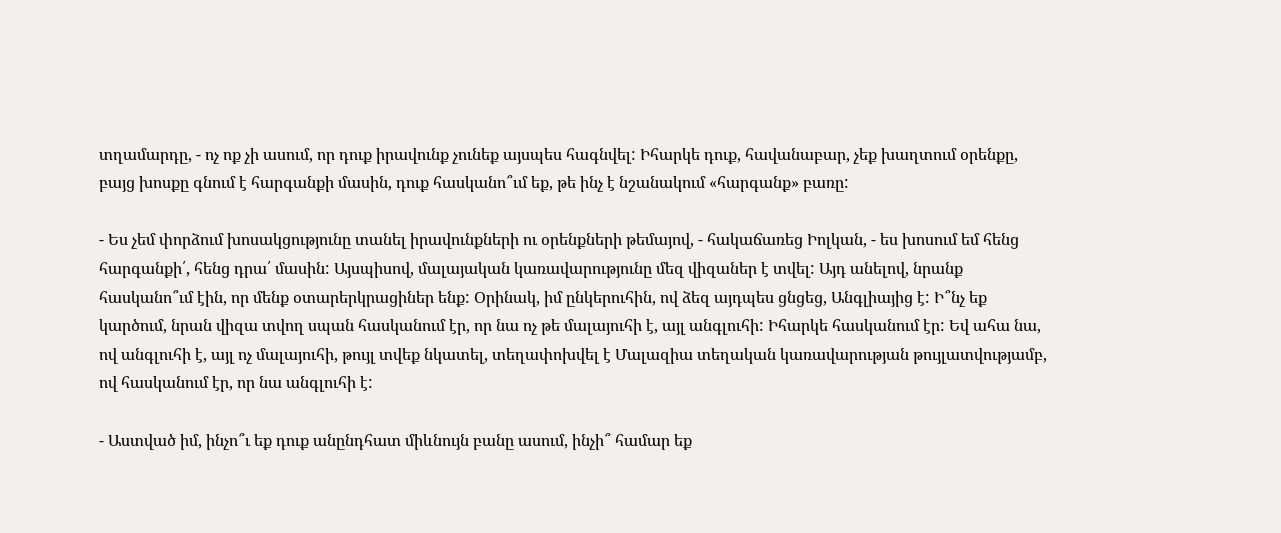տղամարդը, - ոչ ոք չի ասում, որ դուք իրավունք չունեք այսպես հագնվել: Իհարկե դուք, հավանաբար, չեք խաղտում օրենքը, բայց խոսքը գնում է հարգանքի մասին, դուք հասկանո՞ւմ եք, թե ինչ է նշանակում «հարգանք» բառը:

- Ես չեմ փորձում խոսակցությունը տանել իրավունքների ու օրենքների թեմայով, - հակաճառեց Իոլկան, - ես խոսում եմ հենց հարգանքի՛, հենց դրա՛ մասին: Այսպիսով, մալայական կառավարությունը մեզ վիզաներ է տվել: Այդ անելով, նրանք հասկանո՞ւմ էին, որ մենք օտարերկրացիներ ենք: Օրինակ, իմ ընկերուհին, ով ձեզ այդպես ցնցեց, Անգլիայից է: Ի՞նչ եք կարծում, նրան վիզա տվող սպան հասկանում էր, որ նա ոչ թե մալայուհի է, այլ անգլուհի: Իհարկե հասկանում էր: Եվ ահա նա, ով անգլուհի է, այլ ոչ մալայուհի, թույլ տվեք նկատել, տեղափոխվել է Մալազիա տեղական կառավարության թույլատվությամբ, ով հասկանում էր, որ նա անգլուհի է:

- Աստված իմ, ինչո՞ւ եք դուք անընդհատ միևնույն բանը ասում, ինչի՞ համար եք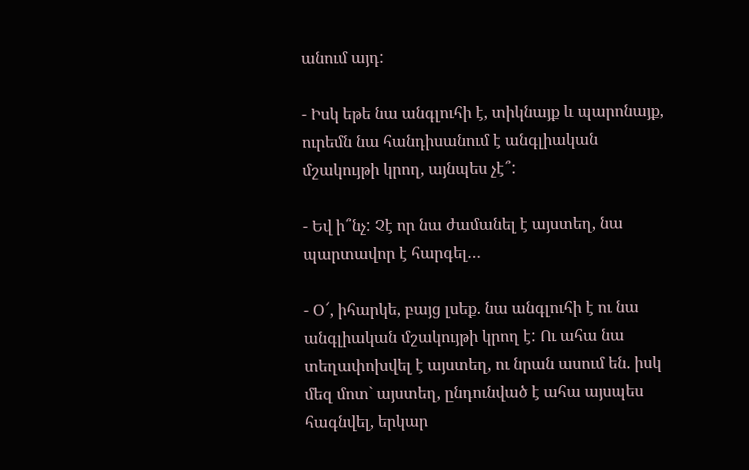անում այդ:

- Իսկ եթե նա անգլուհի է, տիկնայք և պարոնայք, ուրեմն նա հանդիսանում է անգլիական մշակույթի կրող, այնպես չէ՞:

- Եվ ի՞նչ: Չէ որ նա ժամանել է այստեղ, նա պարտավոր է հարգել…

- Օ՜, իհարկե, բայց լսեք. նա անգլուհի է ու նա անգլիական մշակույթի կրող է: Ու ահա նա տեղափոխվել է այստեղ, ու նրան ասում են. իսկ մեզ մոտ` այստեղ, ընդունված է ահա այսպես հագնվել, երկար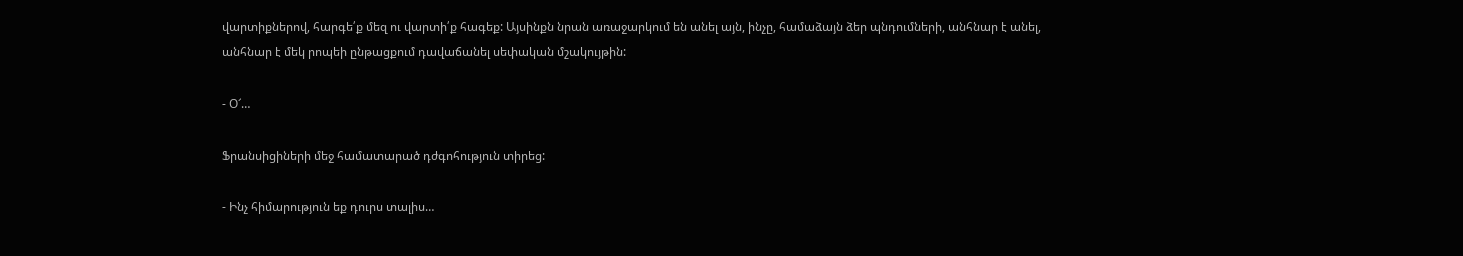վարտիքներով, հարգե՛ք մեզ ու վարտի՛ք հագեք: Այսինքն նրան առաջարկում են անել այն, ինչը, համաձայն ձեր պնդումների, անհնար է անել, անհնար է մեկ րոպեի ընթացքում դավաճանել սեփական մշակույթին:

- Օ՜…

Ֆրանսիցիների մեջ համատարած դժգոհություն տիրեց:

- Ինչ հիմարություն եք դուրս տալիս…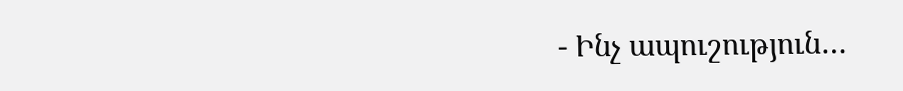- Ինչ ապուշություն…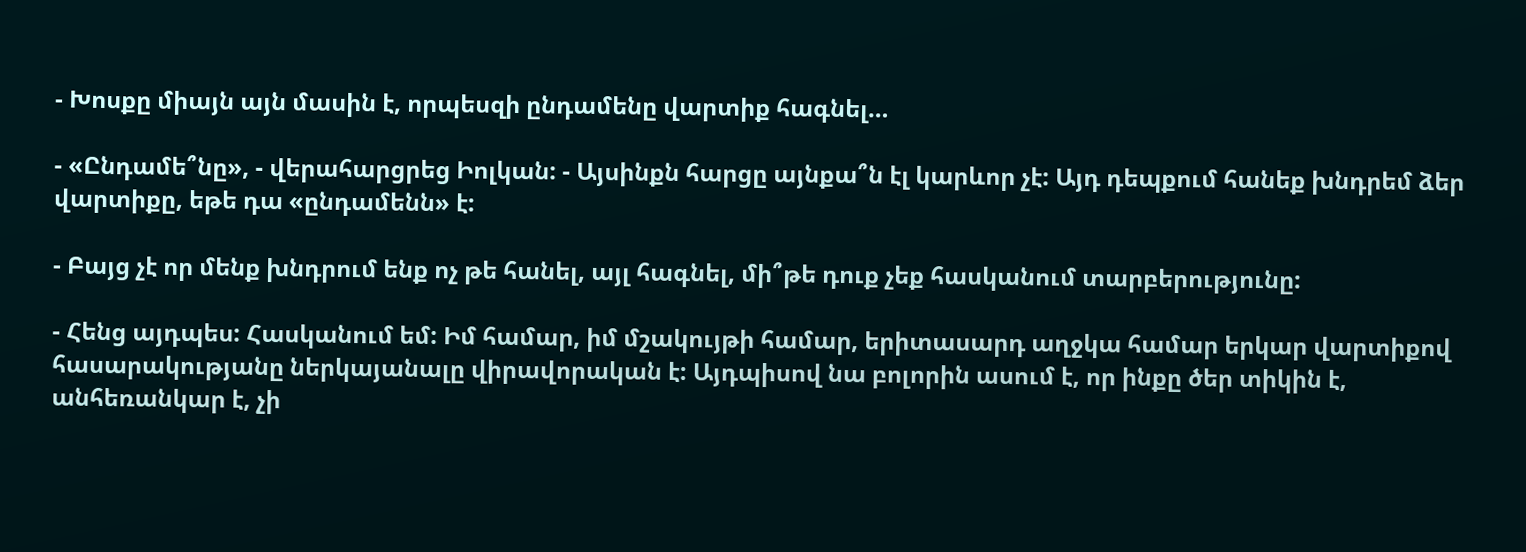- Խոսքը միայն այն մասին է, որպեսզի ընդամենը վարտիք հագնել…

- «Ընդամե՞նը», - վերահարցրեց Իոլկան: - Այսինքն հարցը այնքա՞ն էլ կարևոր չէ: Այդ դեպքում հանեք խնդրեմ ձեր վարտիքը, եթե դա «ընդամենն» է:

- Բայց չէ որ մենք խնդրում ենք ոչ թե հանել, այլ հագնել, մի՞թե դուք չեք հասկանում տարբերությունը:

- Հենց այդպես: Հասկանում եմ: Իմ համար, իմ մշակույթի համար, երիտասարդ աղջկա համար երկար վարտիքով հասարակությանը ներկայանալը վիրավորական է: Այդպիսով նա բոլորին ասում է, որ ինքը ծեր տիկին է, անհեռանկար է, չի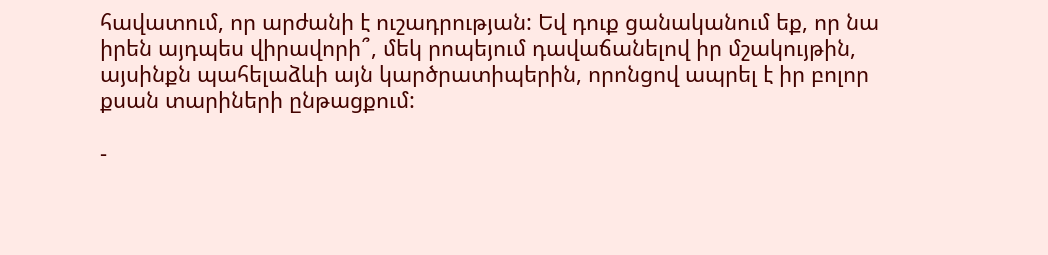հավատում, որ արժանի է ուշադրության: Եվ դուք ցանականում եք, որ նա իրեն այդպես վիրավորի՞, մեկ րոպեյում դավաճանելով իր մշակույթին, այսինքն պահելաձևի այն կարծրատիպերին, որոնցով ապրել է իր բոլոր քսան տարիների ընթացքում:

-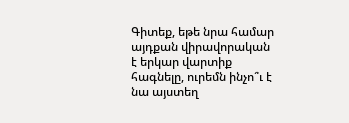Գիտեք, եթե նրա համար այդքան վիրավորական է երկար վարտիք հագնելը, ուրեմն ինչո՞ւ է նա այստեղ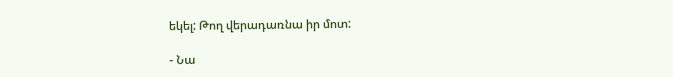եկել: Թող վերադառնա իր մոտ:

- Նա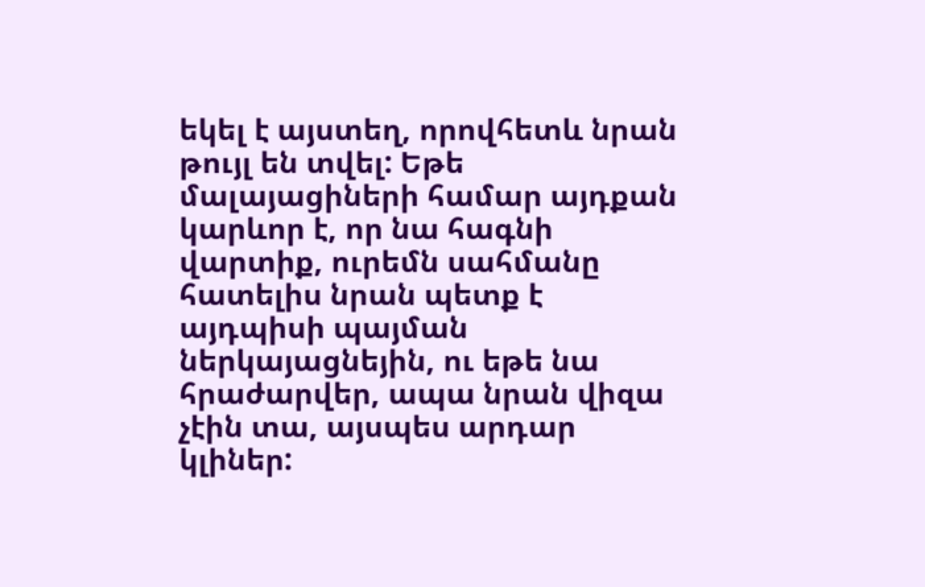եկել է այստեղ, որովհետև նրան թույլ են տվել: Եթե մալայացիների համար այդքան կարևոր է, որ նա հագնի վարտիք, ուրեմն սահմանը հատելիս նրան պետք է այդպիսի պայման ներկայացնեյին, ու եթե նա հրաժարվեր, ապա նրան վիզա չէին տա, այսպես արդար կլիներ: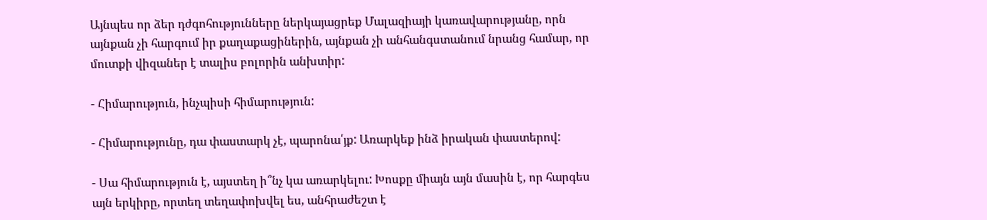Այնպես որ ձեր դժգոհությունները ներկայացրեք Մալազիայի կառավարությանը, որն այնքան չի հարգում իր քաղաքացիներին, այնքան չի անհանգստանում նրանց համար, որ մուտքի վիզաներ է տալիս բոլորին անխտիր:

- Հիմարություն, ինչպիսի հիմարություն:

- Հիմարությունը, դա փաստարկ չէ, պարոնա՛յք: Առարկեք ինձ իրական փաստերով:

- Սա հիմարություն է, այստեղ ի՞նչ կա առարկելու: Խոսքը միայն այն մասին է, որ հարգես այն երկիրը, որտեղ տեղափոխվել ես, անհրաժեշտ է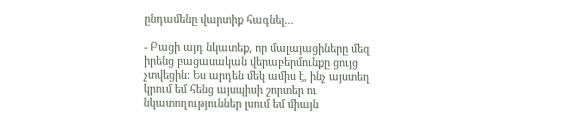ընդամենը վարտիք հագնել…

- Բացի այդ նկատեք, որ մալայացիները մեզ իրենց բացասական վերաբերմունքը ցույց չտվեցին: Ես արդեն մեկ ամիս է, ինչ այստեղ կրում եմ հենց այսպիսի շորտեր ու նկատողություններ լսում եմ միայն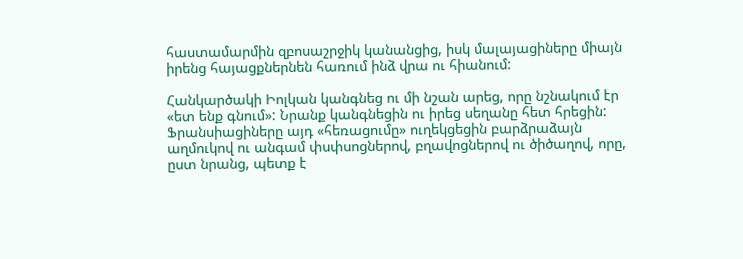հաստամարմին զբոսաշրջիկ կանանցից, իսկ մալայացիները միայն իրենց հայացքներնեն հառում ինձ վրա ու հիանում:

Հանկարծակի Իոլկան կանգնեց ու մի նշան արեց, որը նշնակում էր «ետ ենք գնում»: Նրանք կանգնեցին ու իրեց սեղանը հետ հրեցին: Ֆրանսիացիները այդ «հեռացումը» ուղեկցեցին բարձրաձայն աղմուկով ու անգամ փսփսոցներով, բղավոցներով ու ծիծաղով, որը, ըստ նրանց, պետք է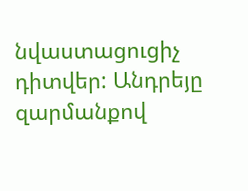նվաստացուցիչ դիտվեր: Անդրեյը զարմանքով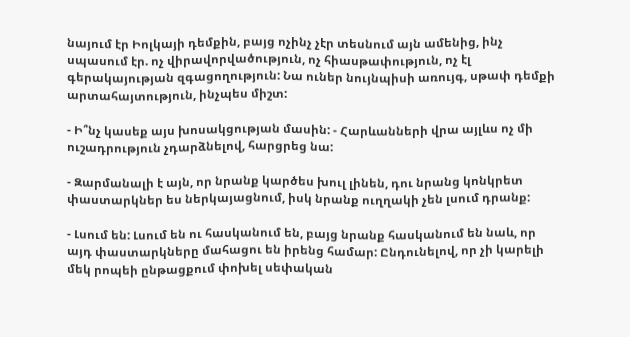նայում էր Իոլկայի դեմքին, բայց ոչինչ չէր տեսնում այն ամենից, ինչ սպասում էր. ոչ վիրավորվածություն, ոչ հիասթափություն, ոչ էլ գերակայության զգացողություն: Նա ուներ նույնպիսի առույգ, սթափ դեմքի արտահայտություն, ինչպես միշտ:

- Ի՞նչ կասեք այս խոսակցության մասին: - Հարևանների վրա այլևս ոչ մի ուշադրություն չդարձնելով, հարցրեց նա:

- Զարմանալի է այն, որ նրանք կարծես խուլ լինեն, դու նրանց կոնկրետ փաստարկներ ես ներկայացնում, իսկ նրանք ուղղակի չեն լսում դրանք:

- Լսում են: Լսում են ու հասկանում են, բայց նրանք հասկանում են նաև, որ այդ փաստարկները մահացու են իրենց համար: Ընդունելով, որ չի կարելի մեկ րոպեի ընթացքում փոխել սեփական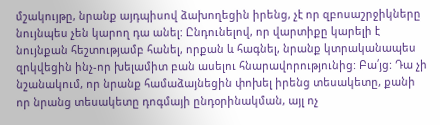մշակույթը, նրանք այդպիսով ձախողեցին իրենց, չէ որ զբոսաշրջիկները նույնպես չեն կարող դա անել: Ընդունելով, որ վարտիքը կարելի է նույնքան հեշտությամբ հանել, որքան և հագնել, նրանք կտրականապես զրկվեցին ինչ-որ խելամիտ բան ասելու հնարավորությունից: Բա՛յց: Դա չի նշանակում, որ նրանք համաձայնեցին փոխել իրենց տեսակետը, քանի որ նրանց տեսակետը դոգմայի ընդօրինակման, այլ ոչ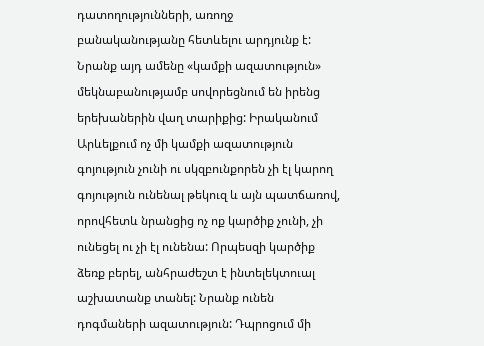դատողությունների, առողջ բանականությանը հետևելու արդյունք է: Նրանք այդ ամենը «կամքի ազատություն» մեկնաբանությամբ սովորեցնում են իրենց երեխաներին վաղ տարիքից: Իրականում Արևելքում ոչ մի կամքի ազատություն գոյություն չունի ու սկզբունքորեն չի էլ կարող գոյություն ունենալ թեկուզ և այն պատճառով, որովհետև նրանցից ոչ ոք կարծիք չունի, չի ունեցել ու չի էլ ունենա: Որպեսզի կարծիք ձեռք բերել, անհրաժեշտ է ինտելեկտուալ աշխատանք տանել: Նրանք ունեն դոգմաների ազատություն: Դպրոցում մի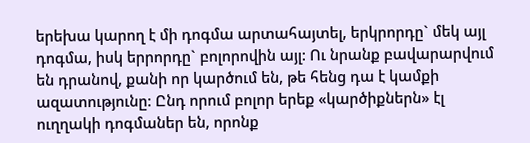երեխա կարող է մի դոգմա արտահայտել, երկրորդը` մեկ այլ դոգմա, իսկ երրորդը` բոլորովին այլ: Ու նրանք բավարարվում են դրանով, քանի որ կարծում են, թե հենց դա է կամքի ազատությունը: Ընդ որում բոլոր երեք «կարծիքներն» էլ ուղղակի դոգմաներ են, որոնք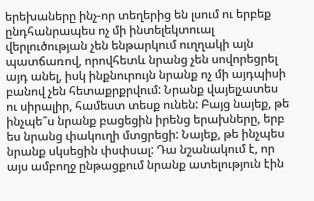երեխաները ինչ-որ տեղերից են լսում ու երբեք ընդհանրապես ոչ մի ինտելեկտուալ վերլուծության չեն ենթարկում ուղղակի այն պատճառով, որովհետև նրանց չեն սովորեցրել այդ անել, իսկ ինքնուրույն նրանք ոչ մի այդպիսի բանով չեն հետաքրքրվում: Նրանք վայելչատես ու սիրալիր, համեստ տեսք ունեն: Բայց նայեք, թե ինչպե՞ս նրանք բացեցին իրենց երախները, երբ ես նրանց փակուղի մտցրեցի: Նայեք, թե ինչպես նրանք սկսեցին փսփսալ: Դա նշանակում է, որ այս ամբողջ ընթացքում նրանք ատելություն էին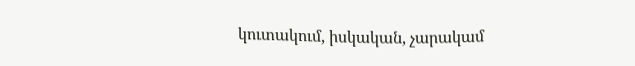կուտակում, իսկական, չարակամ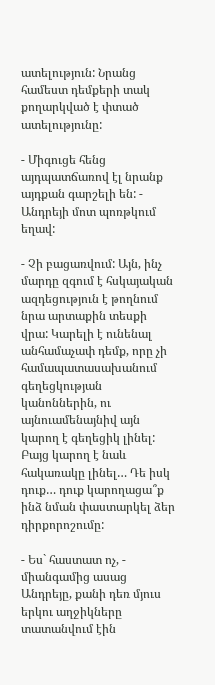ատելություն: Նրանց համեստ դեմքերի տակ քողարկված է փտած ատելությունը:

- Միգուցե հենց այդպատճառով էլ նրանք այդքան գարշելի են: - Անդրեյի մոտ պոռթկում եղավ:

- Չի բացառվում: Այն, ինչ մարդը զգում է հսկայական ազդեցություն է թողնում նրա արտաքին տեսքի վրա: Կարելի է ունենալ անհամաչափ դեմք, որը չի համապատասախանում գեղեցկության կանոններին, ու այնուամենայնիվ այն կարող է գեղեցիկ լինել: Բայց կարող է նաև հակառակը լինել… Դե իսկ դուք… դուք կարողացա՞ք ինձ նման փաստարկել ձեր դիրքորոշումը:

- Ես` հաստատ ոչ, - միանգամից ասաց Անդրեյը, քանի դեռ մյուս երկու աղջիկները տատանվում էին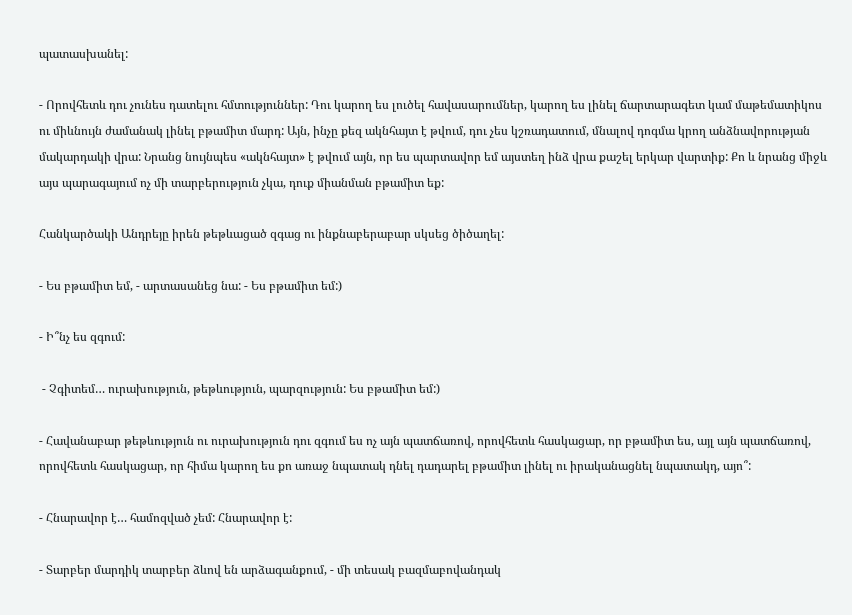պատասխանել:

- Որովհետև դու չունես դատելու հմտություններ: Դու կարող ես լուծել հավասարումներ, կարող ես լինել ճարտարագետ կամ մաթեմատիկոս ու միևնույն ժամանակ լինել բթամիտ մարդ: Այն, ինչը քեզ ակնհայտ է թվում, դու չես կշռադատում, մնալով դոգմա կրող անձնավորության մակարդակի վրա: Նրանց նույնպես «ակնհայտ» է թվում այն, որ ես պարտավոր եմ այստեղ ինձ վրա քաշել երկար վարտիք: Քո և նրանց միջև այս պարագայում ոչ մի տարբերություն չկա, դուք միանման բթամիտ եք:

Հանկարծակի Անդրեյը իրեն թեթևացած զգաց ու ինքնաբերաբար սկսեց ծիծաղել:

- Ես բթամիտ եմ, - արտասանեց նա: - Ես բթամիտ եմ:)

- Ի՞նչ ես զգում:

 - Չգիտեմ… ուրախություն, թեթևություն, պարզություն: Ես բթամիտ եմ:)

- Հավանաբար թեթևություն ու ուրախություն դու զգում ես ոչ այն պատճառով, որովհետև հասկացար, որ բթամիտ ես, այլ այն պատճառով, որովհետև հասկացար, որ հիմա կարող ես քո առաջ նպատակ դնել դադարել բթամիտ լինել ու իրականացնել նպատակդ, այո՞:

- Հնարավոր է… համոզված չեմ: Հնարավոր է:

- Տարբեր մարդիկ տարբեր ձևով են արձագանքում, - մի տեսակ բազմաբովանդակ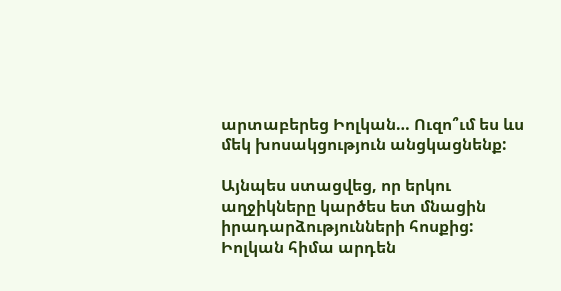արտաբերեց Իոլկան… Ուզո՞ւմ ես ևս մեկ խոսակցություն անցկացնենք:

Այնպես ստացվեց, որ երկու աղջիկները կարծես ետ մնացին իրադարձությունների հոսքից: Իոլկան հիմա արդեն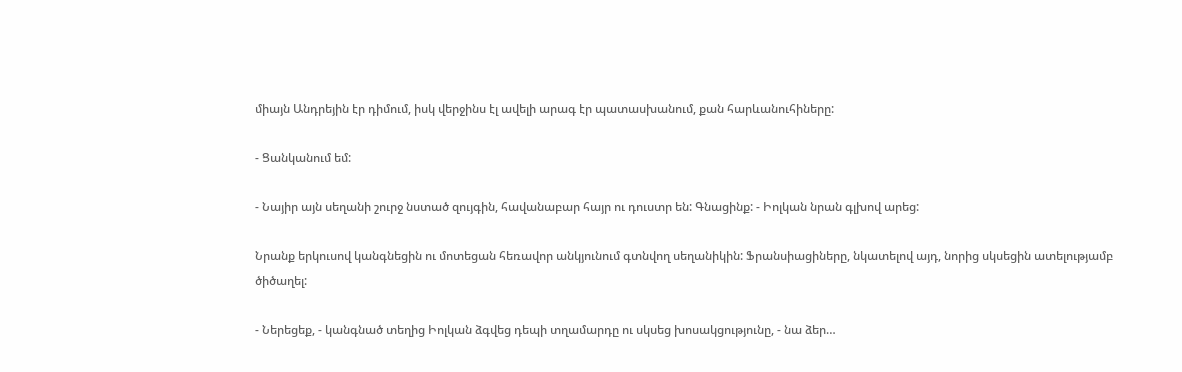միայն Անդրեյին էր դիմում, իսկ վերջինս էլ ավելի արագ էր պատասխանում, քան հարևանուհիները:

- Ցանկանում եմ:

- Նայիր այն սեղանի շուրջ նստած զույգին, հավանաբար հայր ու դուստր են: Գնացինք: - Իոլկան նրան գլխով արեց:

Նրանք երկուսով կանգնեցին ու մոտեցան հեռավոր անկյունում գտնվող սեղանիկին: Ֆրանսիացիները, նկատելով այդ, նորից սկսեցին ատելությամբ ծիծաղել:

- Ներեցեք, - կանգնած տեղից Իոլկան ձգվեց դեպի տղամարդը ու սկսեց խոսակցությունը, - նա ձեր…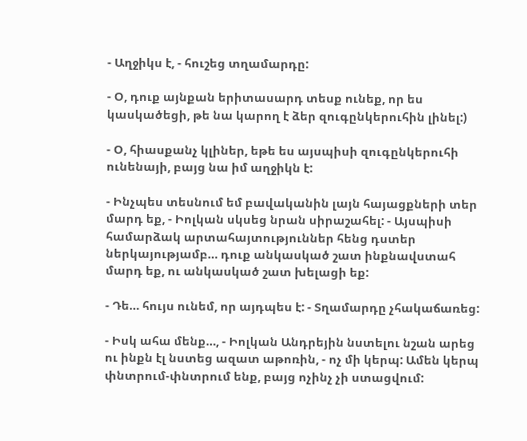- Աղջիկս է, - հուշեց տղամարդը:

- Օ, դուք այնքան երիտասարդ տեսք ունեք, որ ես կասկածեցի, թե նա կարող է ձեր զուգընկերուհին լինել:)

- Օ, հիասքանչ կլիներ, եթե ես այսպիսի զուգընկերուհի ունենայի, բայց նա իմ աղջիկն է:

- Ինչպես տեսնում եմ բավականին լայն հայացքների տեր մարդ եք, - Իոլկան սկսեց նրան սիրաշահել: - Այսպիսի համարձակ արտահայտություններ հենց դստեր ներկայությամբ… դուք անկասկած շատ ինքնավստահ մարդ եք, ու անկասկած շատ խելացի եք:

- Դե… հույս ունեմ, որ այդպես է: - Տղամարդը չհակաճառեց:

- Իսկ ահա մենք…, - Իոլկան Անդրեյին նստելու նշան արեց ու ինքն էլ նստեց ազատ աթոռին, - ոչ մի կերպ: Ամեն կերպ փնտրում-փնտրում ենք, բայց ոչինչ չի ստացվում: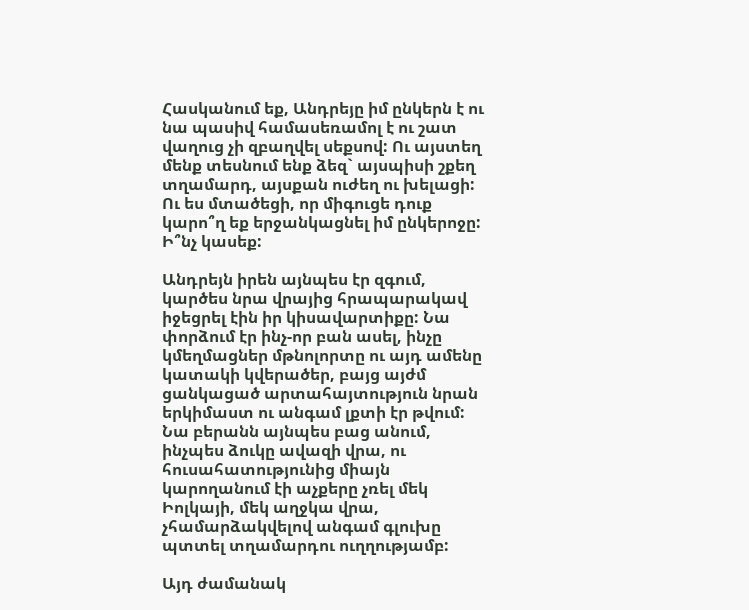Հասկանում եք, Անդրեյը իմ ընկերն է ու նա պասիվ համասեռամոլ է ու շատ վաղուց չի զբաղվել սեքսով: Ու այստեղ մենք տեսնում ենք ձեզ` այսպիսի շքեղ տղամարդ, այսքան ուժեղ ու խելացի: Ու ես մտածեցի, որ միգուցե դուք կարո՞ղ եք երջանկացնել իմ ընկերոջը: Ի՞նչ կասեք:

Անդրեյն իրեն այնպես էր զգում, կարծես նրա վրայից հրապարակավ իջեցրել էին իր կիսավարտիքը: Նա փորձում էր ինչ-որ բան ասել, ինչը կմեղմացներ մթնոլորտը ու այդ ամենը կատակի կվերածեր, բայց այժմ ցանկացած արտահայտություն նրան երկիմաստ ու անգամ լքտի էր թվում: Նա բերանն այնպես բաց անում, ինչպես ձուկը ավազի վրա, ու հուսահատությունից միայն կարողանում էի աչքերը չռել մեկ Իոլկայի, մեկ աղջկա վրա, չհամարձակվելով անգամ գլուխը պտտել տղամարդու ուղղությամբ:

Այդ ժամանակ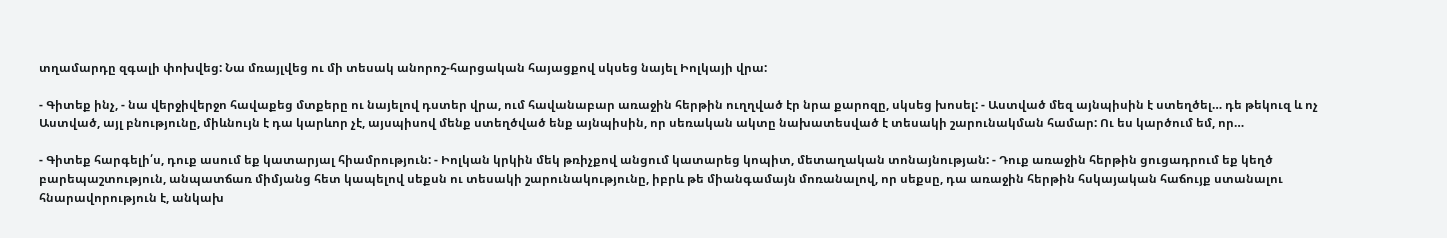տղամարդը զգալի փոխվեց: Նա մռայլվեց ու մի տեսակ անորոշ-հարցական հայացքով սկսեց նայել Իոլկայի վրա:

- Գիտեք ինչ, - նա վերջիվերջո հավաքեց մտքերը ու նայելով դստեր վրա, ում հավանաբար առաջին հերթին ուղղված էր նրա քարոզը, սկսեց խոսել: - Աստված մեզ այնպիսին է ստեղծել… դե թեկուզ և ոչ Աստված, այլ բնությունը, միևնույն է դա կարևոր չէ, այսպիսով մենք ստեղծված ենք այնպիսին, որ սեռական ակտը նախատեսված է տեսակի շարունակման համար: Ու ես կարծում եմ, որ…

- Գիտեք հարգելի՛ս, դուք ասում եք կատարյալ հիամրություն: - Իոլկան կրկին մեկ թռիչքով անցում կատարեց կոպիտ, մետաղական տոնայնության: - Դուք առաջին հերթին ցուցադրում եք կեղծ բարեպաշտություն, անպատճառ միմյանց հետ կապելով սեքսն ու տեսակի շարունակությունը, իբրև թե միանգամայն մոռանալով, որ սեքսը, դա առաջին հերթին հսկայական հաճույք ստանալու հնարավորություն է, անկախ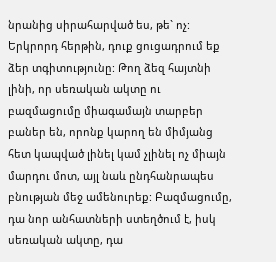նրանից սիրահարված ես, թե` ոչ: Երկրորդ հերթին, դուք ցուցադրում եք ձեր տգիտությունը: Թող ձեզ հայտնի լինի, որ սեռական ակտը ու բազմացումը միագամայն տարբեր բաներ են, որոնք կարող են միմյանց հետ կապված լինել կամ չլինել ոչ միայն մարդու մոտ, այլ նաև ընդհանրապես բնության մեջ ամենուրեք: Բազմացումը, դա նոր անհատների ստեղծում է, իսկ սեռական ակտը, դա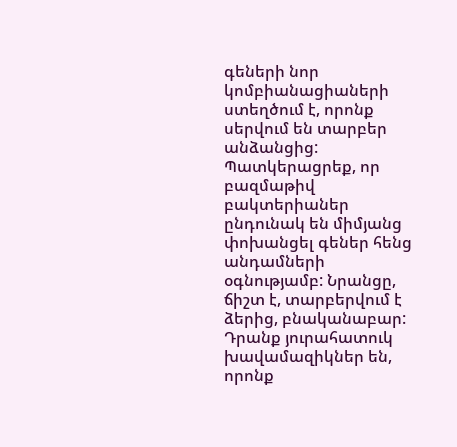գեների նոր կոմբիանացիաների ստեղծում է, որոնք սերվում են տարբեր անձանցից: Պատկերացրեք, որ բազմաթիվ բակտերիաներ ընդունակ են միմյանց փոխանցել գեներ հենց անդամների օգնությամբ: Նրանցը, ճիշտ է, տարբերվում է ձերից, բնականաբար: Դրանք յուրահատուկ խավամազիկներ են, որոնք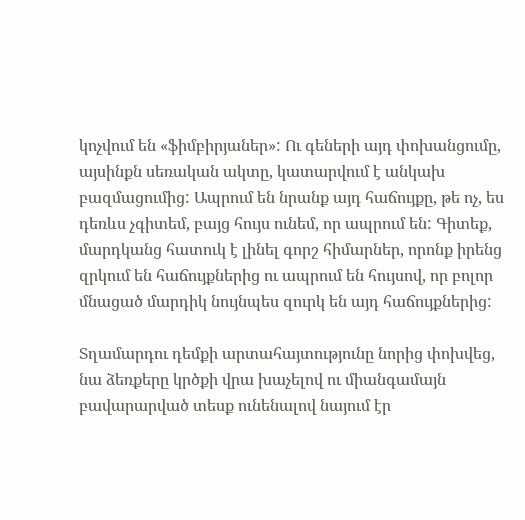կոչվում են «ֆիմբիրյաներ»: Ու գեների այդ փոխանցումը, այսինքն սեռական ակտը, կատարվում է անկախ բազմացումից: Ապրում են նրանք այդ հաճույքը, թե ոչ, ես դեռևս չգիտեմ, բայց հույս ունեմ, որ ապրում են: Գիտեք, մարդկանց հատուկ է լինել գորշ հիմարներ, որոնք իրենց զրկում են հաճույքներից ու ապրում են հույսով, որ բոլոր մնացած մարդիկ նույնպես զուրկ են այդ հաճույքներից:

Տղամարդու դեմքի արտահայտությունը նորից փոխվեց, նա ձեռքերը կրծքի վրա խաչելով ու միանգամայն բավարարված տեսք ունենալով նայում էր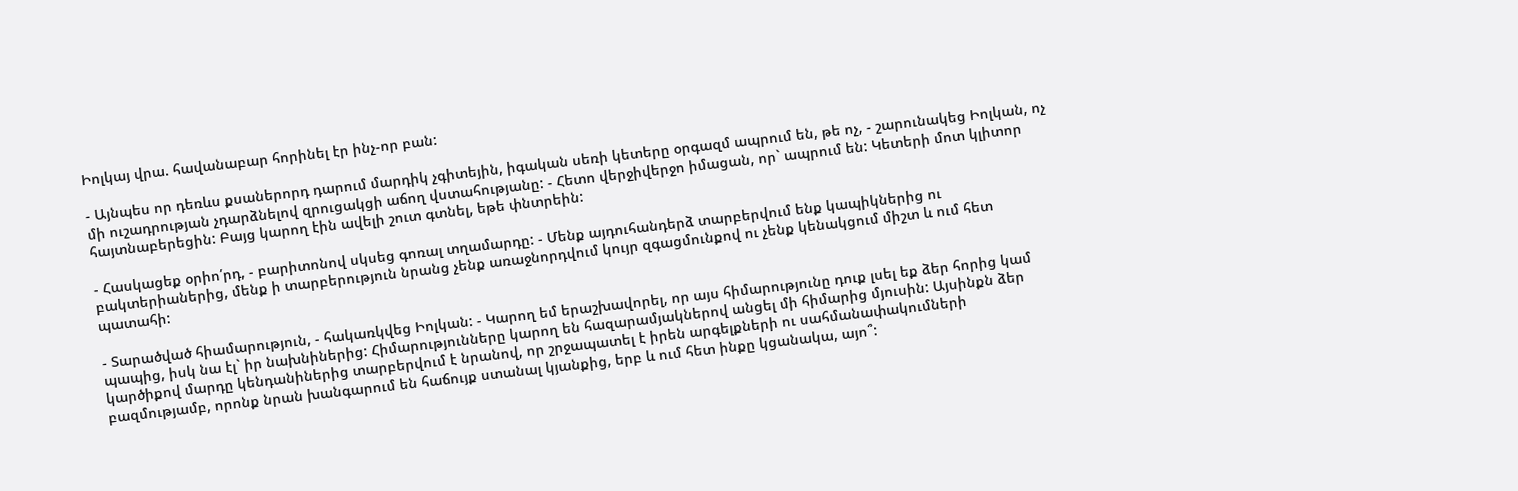Իոլկայ վրա. հավանաբար հորինել էր ինչ-որ բան:

- Այնպես որ դեռևս քսաներորդ դարում մարդիկ չգիտեյին, իգական սեռի կետերը օրգազմ ապրում են, թե ոչ, - շարունակեց Իոլկան, ոչ մի ուշադրության չդարձնելով զրուցակցի աճող վստահությանը: - Հետո վերջիվերջո իմացան, որ` ապրում են: Կետերի մոտ կլիտոր հայտնաբերեցին: Բայց կարող էին ավելի շուտ գտնել, եթե փնտրեին:

- Հասկացեք օրիո՛րդ, - բարիտոնով սկսեց գոռալ տղամարդը: - Մենք այդուհանդերձ տարբերվում ենք կապիկներից ու բակտերիաներից, մենք ի տարբերություն նրանց չենք առաջնորդվում կույր զգացմունքով ու չենք կենակցում միշտ և ում հետ պատահի:

- Տարածված հիամարություն, - հակառկվեց Իոլկան: - Կարող եմ երաշխավորել, որ այս հիմարությունը դուք լսել եք ձեր հորից կամ պապից, իսկ նա էլ` իր նախնիներից: Հիմարությունները կարող են հազարամյակներով անցել մի հիմարից մյուսին: Այսինքն ձեր կարծիքով մարդը կենդանիներից տարբերվում է նրանով, որ շրջապատել է իրեն արգելքների ու սահմանափակումների բազմությամբ, որոնք նրան խանգարում են հաճույք ստանալ կյանքից, երբ և ում հետ ինքը կցանակա, այո՞: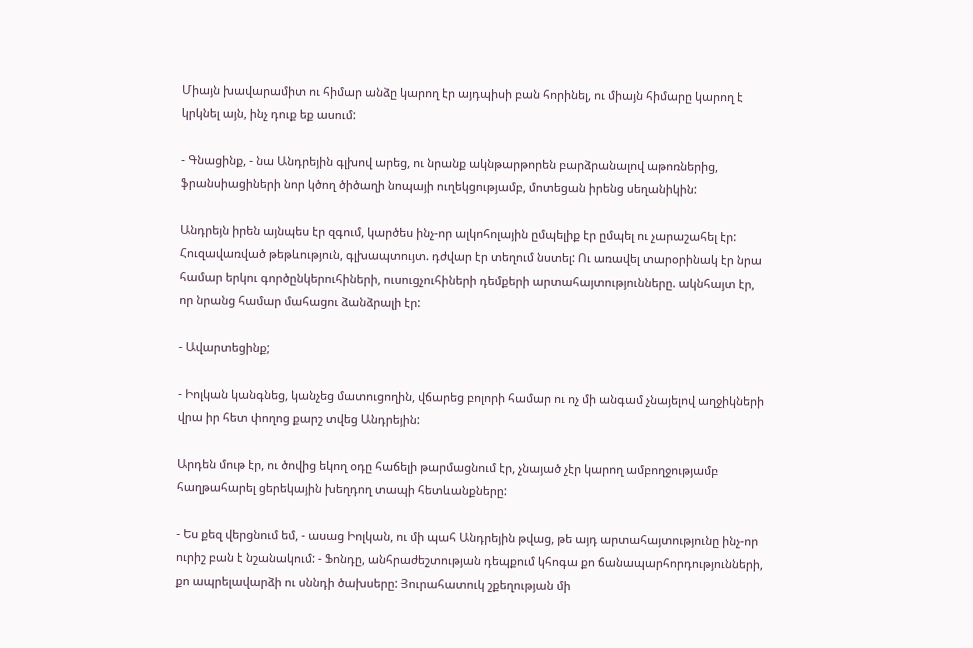Միայն խավարամիտ ու հիմար անձը կարող էր այդպիսի բան հորինել, ու միայն հիմարը կարող է կրկնել այն, ինչ դուք եք ասում:

- Գնացինք, - նա Անդրեյին գլխով արեց, ու նրանք ակնթարթորեն բարձրանալով աթոռներից, ֆրանսիացիների նոր կծող ծիծաղի նոպայի ուղեկցությամբ, մոտեցան իրենց սեղանիկին:

Անդրեյն իրեն այնպես էր զգում, կարծես ինչ-որ ալկոհոլային ըմպելիք էր ըմպել ու չարաշահել էր: Հուզավառված թեթևություն, գլխապտույտ. դժվար էր տեղում նստել: Ու առավել տարօրինակ էր նրա համար երկու գործընկերուհիների, ուսուցչուհիների դեմքերի արտահայտությունները. ակնհայտ էր, որ նրանց համար մահացու ձանձրալի էր:

- Ավարտեցինք;

- Իոլկան կանգնեց, կանչեց մատուցողին, վճարեց բոլորի համար ու ոչ մի անգամ չնայելով աղջիկների վրա իր հետ փողոց քարշ տվեց Անդրեյին:

Արդեն մութ էր, ու ծովից եկող օդը հաճելի թարմացնում էր, չնայած չէր կարող ամբողջությամբ հաղթահարել ցերեկային խեղդող տապի հետևանքները:

- Ես քեզ վերցնում եմ, - ասաց Իոլկան, ու մի պահ Անդրեյին թվաց, թե այդ արտահայտությունը ինչ-որ ուրիշ բան է նշանակում: - Ֆոնդը, անհրաժեշտության դեպքում կհոգա քո ճանապարհորդությունների, քո ապրելավարձի ու սննդի ծախսերը: Յուրահատուկ շքեղության մի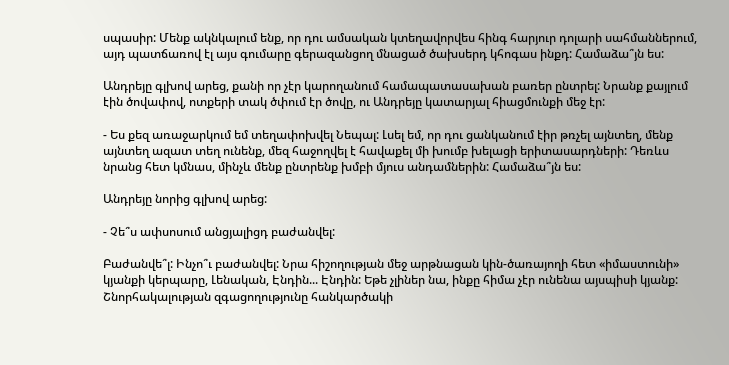սպասիր: Մենք ակնկալում ենք, որ դու ամսական կտեղավորվես հինգ հարյուր դոլարի սահմաններում, այդ պատճառով էլ այս գումարը գերազանցող մնացած ծախսերդ կհոգաս ինքդ: Համաձա՞յն ես:

Անդրեյը գլխով արեց, քանի որ չէր կարողանում համապատասախան բառեր ընտրել: Նրանք քայլում էին ծովափով, ոտքերի տակ ծփում էր ծովը, ու Անդրեյը կատարյալ հիացմունքի մեջ էր:

- Ես քեզ առաջարկում եմ տեղափոխվել Նեպալ: Լսել եմ, որ դու ցանկանում էիր թռչել այնտեղ, մենք այնտեղ ազատ տեղ ունենք, մեզ հաջողվել է հավաքել մի խումբ խելացի երիտասարդների: Դեռևս նրանց հետ կմնաս, մինչև մենք ընտրենք խմբի մյուս անդամներին: Համաձա՞յն ես:

Անդրեյը նորից գլխով արեց:

- Չե՞ս ափսոսում անցյալիցդ բաժանվել:

Բաժանվե՞լ: Ինչո՞ւ բաժանվել: Նրա հիշողության մեջ արթնացան կին-ծառայողի հետ «իմաստունի» կյանքի կերպարը, Լենական, Էնդին... Էնդին: Եթե չլիներ նա, ինքը հիմա չէր ունենա այսպիսի կյանք: Շնորհակալության զգացողությունը հանկարծակի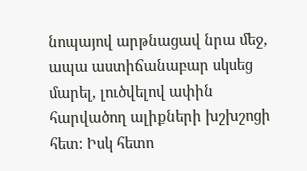նոպայով արթնացավ նրա մեջ, ապա աստիճանաբար սկսեց մարել, լուծվելով ափին հարվածող ալիքների խշխշոցի հետ: Իսկ հետո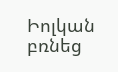Իոլկան բռնեց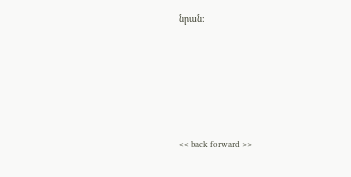նրան:







<< back forward >>